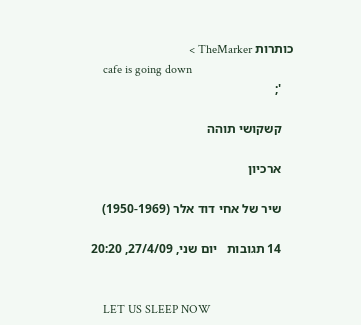כותרות TheMarker >
    cafe is going down
    ';

    קשקושי תוהה

    ארכיון

    שיר של אחי דוד אלר (1950-1969)

    14 תגובות   יום שני, 27/4/09, 20:20


    LET US SLEEP NOW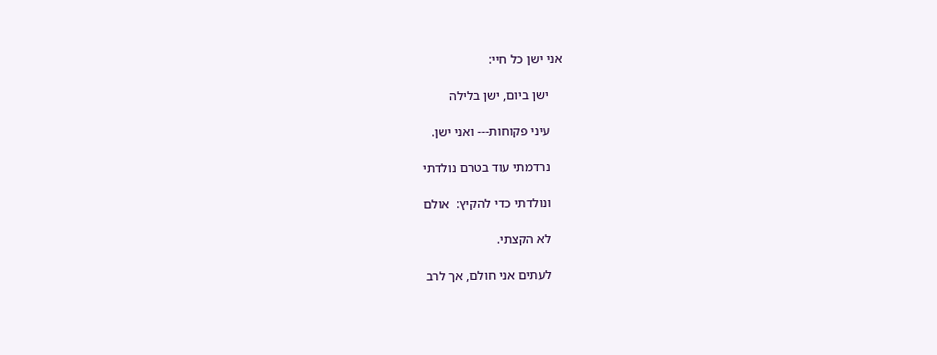אני ישן כל חיי:

    ישן ביום, ישן בלילה

    עיני פקוחות--- ואני ישן.

    נרדמתי עוד בטרם נולדתי

    ונולדתי כדי להקיץ:  אולם

    לא הקצתי.

    לעתים אני חולם, אך לרב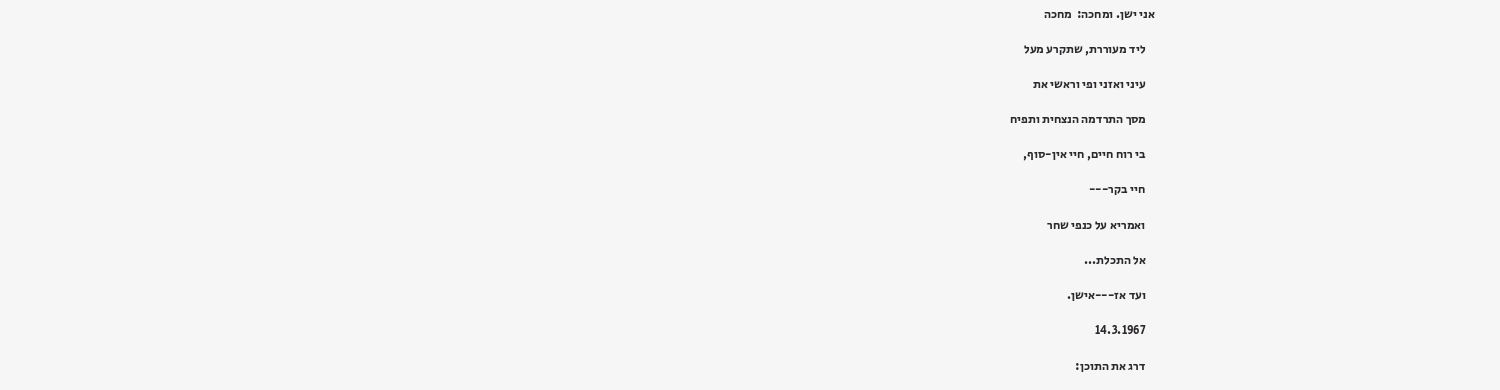אני ישן. ומחכה:  מחכה

    ליד מעוררת, שתקרע מעל

    עיני ואזני ופי וראשי את

    מסך התרדמה הנצחית ותפיח

    בי רוח חיים, חיי אין-סוף,

    חיי בקר---

    ואמריא על כנפי שחר

    אל התכלת...

    ועד אז---אישן.

    14.3.1967

    דרג את התוכן: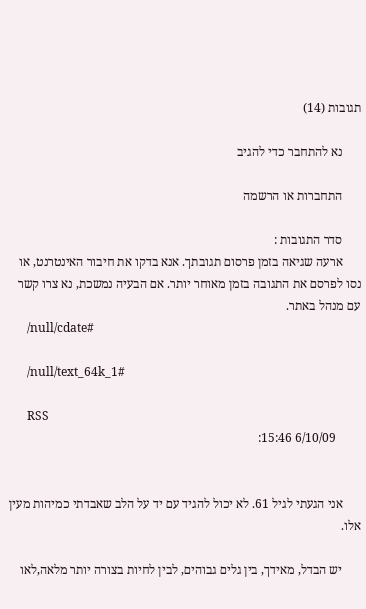תגובות (14)

      נא להתחבר כדי להגיב

      התחברות או הרשמה

      סדר התגובות :
      ארעה שגיאה בזמן פרסום תגובתך. אנא בדקו את חיבור האינטרנט, או נסו לפרסם את התגובה בזמן מאוחר יותר. אם הבעיה נמשכת, נא צרו קשר עם מנהל באתר.
      /null/cdate#

      /null/text_64k_1#

      RSS
        6/10/09 15:46:


      אני הגעתי לגיל 61. לא יכול להגיד עם יד על הלב שאבדתי כמיהות מעין אלו.

      יש הבדל, מאידך, בין גלים גבוהים, לבין לחיות בצורה יותר מלאה,לאו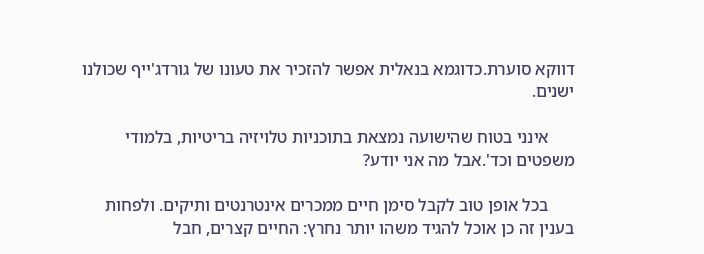דווקא סוערת.כדוגמא בנאלית אפשר להזכיר את טעונו של גורדג'ייף שכולנו ישנים.

      אינני בטוח שהישועה נמצאת בתוכניות טלויזיה בריטיות, בלמודי משפטים וכד'.אבל מה אני יודע?

      בכל אופן טוב לקבל סימן חיים ממכרים אינטרנטים ותיקים. ולפחות בענין זה כן אוכל להגיד משהו יותר נחרץ: החיים קצרים, חבל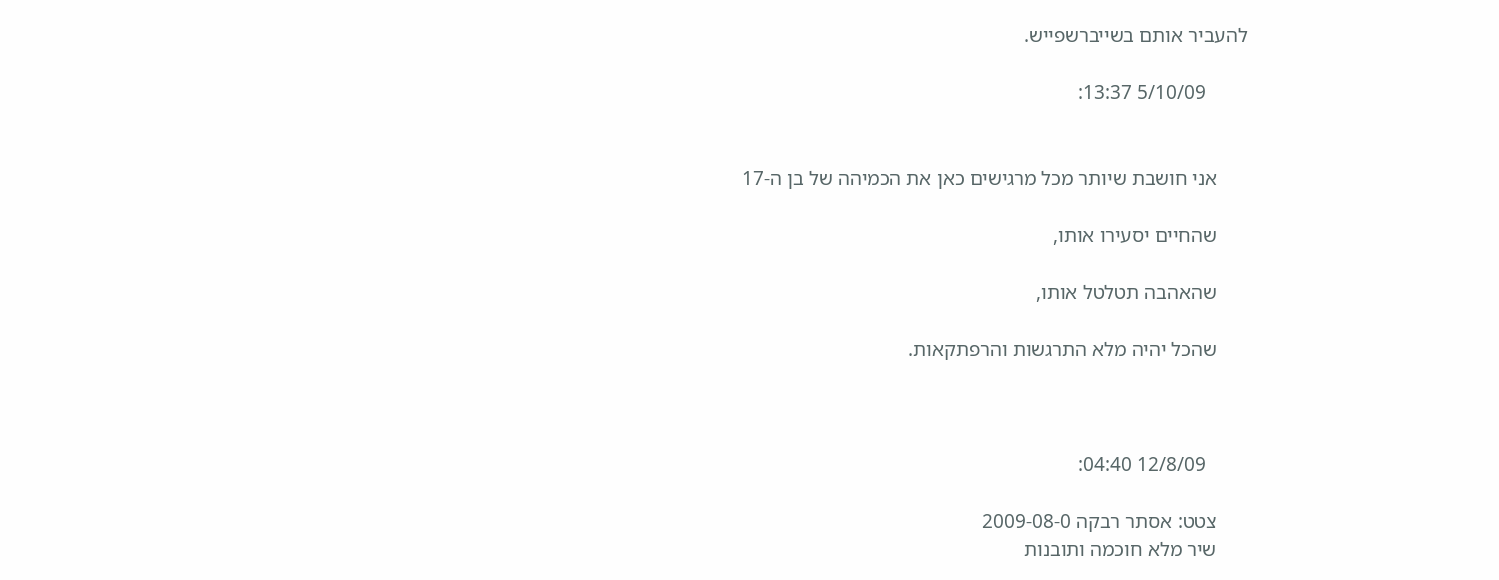להעביר אותם בשייברשפייש.

        5/10/09 13:37:


      אני חושבת שיותר מכל מרגישים כאן את הכמיהה של בן ה-17

      שהחיים יסעירו אותו,

      שהאהבה תטלטל אותו,

      שהכל יהיה מלא התרגשות והרפתקאות.



        12/8/09 04:40:

      צטט: אסתר רבקה 2009-08-0
      שיר מלא חוכמה ותובנות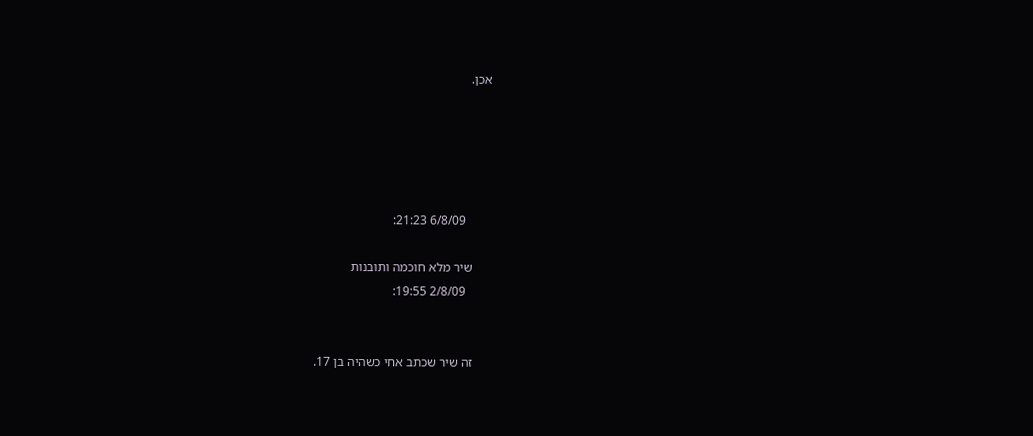אכן.





        6/8/09 21:23:

      שיר מלא חוכמה ותובנות
        2/8/09 19:55:


      זה שיר שכתב אחי כשהיה בן 17.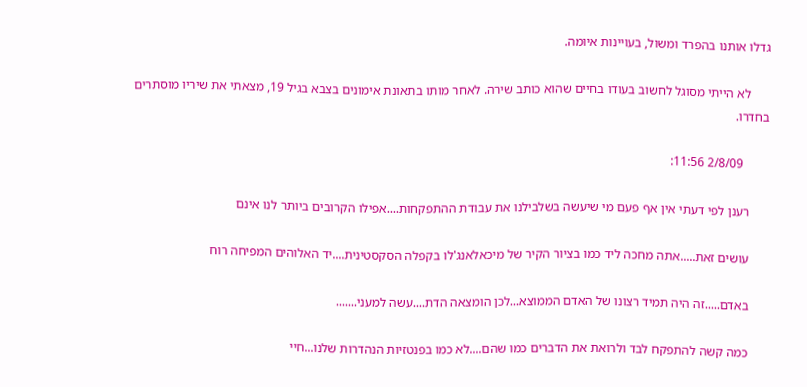גדלו אותנו בהפרד ומשול, בעויינות איומה.

      לא הייתי מסוגל לחשוב בעודו בחיים שהוא כותב שירה. לאחר מותו בתאונת אימונים בצבא בגיל 19, מצאתי את שיריו מוסתרים בחדרו.

        2/8/09 11:56:

      רענן לפי דעתי אין אף פעם מי שיעשה בשלבילנו את עבודת ההתפקחות....אפילו הקרובים ביותר לנו אינם

      עושים זאת.....אתה מחכה ליד כמו בציור הקיר של מיכאלאנג'לו בקפלה הסקסטינית....יד האלוהים המפיחה רוח

      באדם.....זה היה תמיד רצונו של האדם הממוצא...לכן הומצאה הדת....עשה למעני.......

      כמה קשה להתפקח לבד ולרואת את הדברים כמו שהם....לא כמו בפנטזיות הנהדרות שלנו...חיי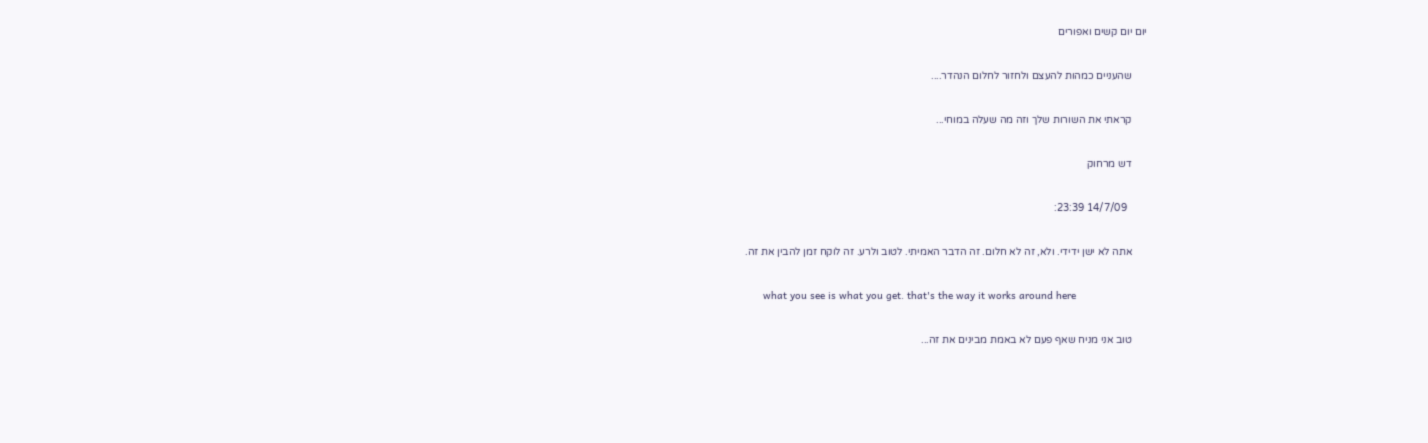יום יום קשים ואפורים

      שהעניים כמהות להעצם ולחזור לחלום הנהדר....

      קראתי את השורות שלך וזה מה שעלה במוחי...

      דש מרחוק

        14/7/09 23:39:

      אתה לא ישן ידידי. ולא, זה לא חלום. זה הדבר האמיתי. לטוב ולרע. זה לוקח זמן להבין את זה.

      what you see is what you get. that's the way it works around here

      טוב אני מניח שאף פעם לא באמת מבינים את זה...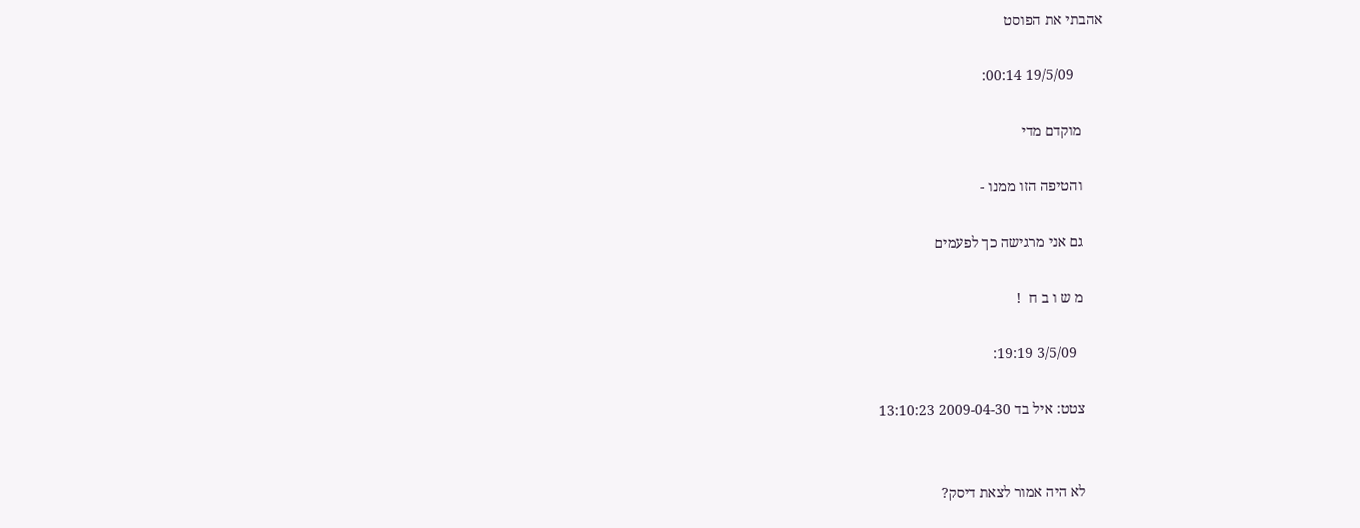אהבתי את הפוסט

        19/5/09 00:14:

      מוקדם מדי

      והטיפה הזו ממנו -

      גם אני מרגישה כך לפעמים

      מ ש ו ב ח  !

        3/5/09 19:19:

      צטט: איל בד 2009-04-30 13:10:23


      לא היה אמור לצאת דיסק?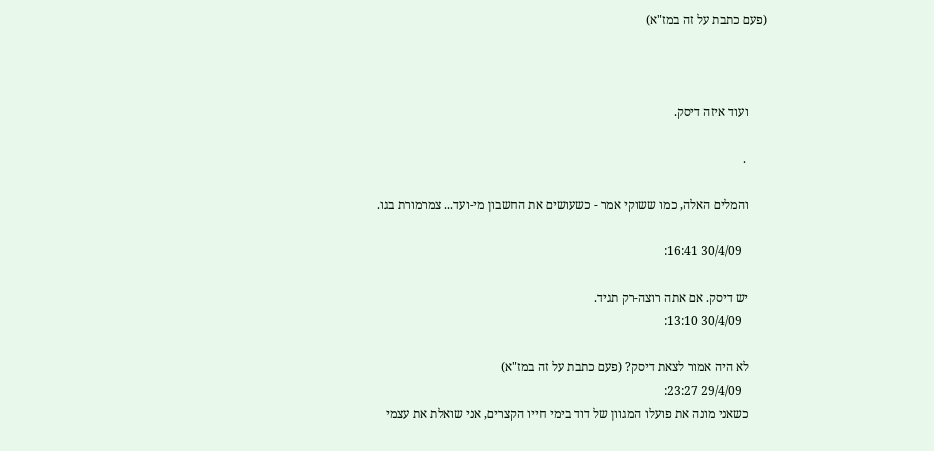(פעם כתבת על זה במז"א)



      ועוד איזה דיסק.

       .

      והמלים האלה, כמו ששוקי אמר - כשעושים את החשבון מי-ועד... צמרמורת בגו.

        30/4/09 16:41:

      יש דיסק. אם אתה רוצה-רק תגיד.
        30/4/09 13:10:

      לא היה אמור לצאת דיסק? (פעם כתבת על זה במז"א)
        29/4/09 23:27:
      כשאני מונה את פועלו המגוון של דוד בימי חייו הקצרים, אני שואלת את עצמי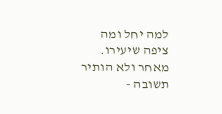למה יחל ומה ציפה שיעירו. מאחר ולא הותיר תשובה -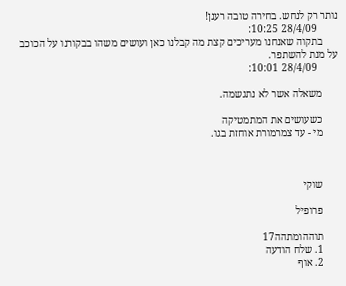נותר רק לנחש. בחירה טובה רענן!
        28/4/09 10:25:
      בתקוה שאנחנו מעריכים קצת מה קבלנו כאן ועושים משהו בבקורנו על הכוכב על מנת להשתפר.
        28/4/09 10:01:

      משאלה אשר לא נתגשמה.

      כשעושים את המתמטיקה
      מי - עד צמרמורת אוחזת בגו.



      שוקי

      פרופיל

      תוההומתהה17
      1. שלח הודעה
      2. אוף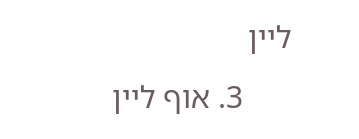ליין
      3. אוף ליין